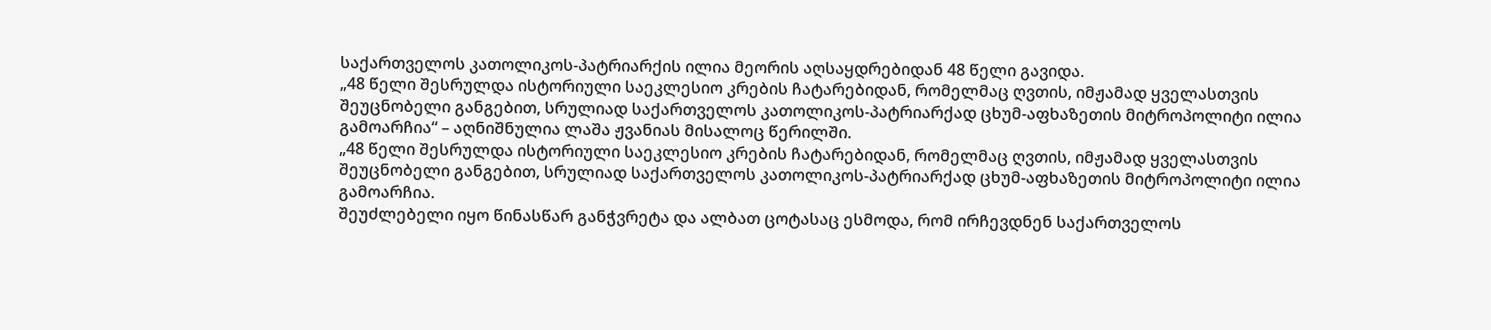საქართველოს კათოლიკოს-პატრიარქის ილია მეორის აღსაყდრებიდან 48 წელი გავიდა.
„48 წელი შესრულდა ისტორიული საეკლესიო კრების ჩატარებიდან, რომელმაც ღვთის, იმჟამად ყველასთვის შეუცნობელი განგებით, სრულიად საქართველოს კათოლიკოს-პატრიარქად ცხუმ-აფხაზეთის მიტროპოლიტი ილია გამოარჩია“ – აღნიშნულია ლაშა ჟვანიას მისალოც წერილში.
„48 წელი შესრულდა ისტორიული საეკლესიო კრების ჩატარებიდან, რომელმაც ღვთის, იმჟამად ყველასთვის შეუცნობელი განგებით, სრულიად საქართველოს კათოლიკოს-პატრიარქად ცხუმ-აფხაზეთის მიტროპოლიტი ილია გამოარჩია.
შეუძლებელი იყო წინასწარ განჭვრეტა და ალბათ ცოტასაც ესმოდა, რომ ირჩევდნენ საქართველოს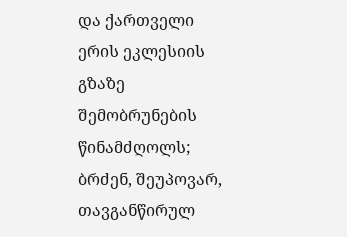და ქართველი ერის ეკლესიის გზაზე შემობრუნების წინამძღოლს; ბრძენ, შეუპოვარ, თავგანწირულ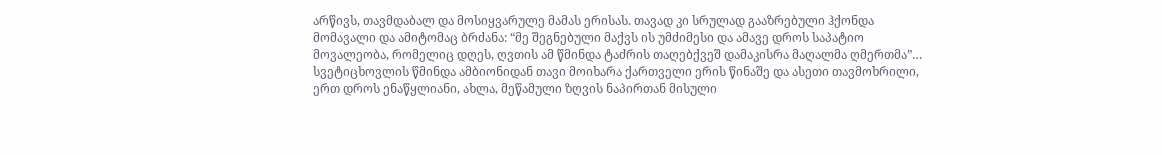არწივს, თავმდაბალ და მოსიყვარულე მამას ერისას. თავად კი სრულად გააზრებული ჰქონდა მომავალი და ამიტომაც ბრძანა: “მე შეგნებული მაქვს ის უმძიმესი და ამავე დროს საპატიო მოვალეობა, რომელიც დღეს, ღვთის ამ წმინდა ტაძრის თაღებქვეშ დამაკისრა მაღალმა ღმერთმა”…
სვეტიცხოვლის წმინდა ამბიონიდან თავი მოიხარა ქართველი ერის წინაშე და ასეთი თავმოხრილი, ერთ დროს ენაწყლიანი, ახლა, მეწამული ზღვის ნაპირთან მისული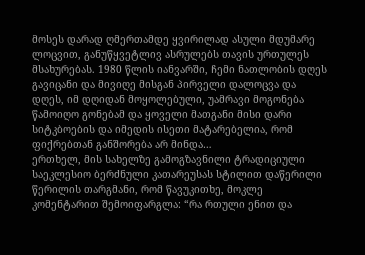მოსეს დარად ღმერთამდე ყვირილად ასული მდუმარე ლოცვით, განუწყვეტლივ ასრულებს თავის ურთულეს მსახურებას. 1980 წლის იანვარში, ჩემი ნათლობის დღეს გავიცანი და მივიღე მისგან პირველი დალოცვა და დღეს, იმ დღიდან მოყოლებული, უამრავი მოგონება წამოიღო გონებამ და ყოველი მათგანი მისი დარი სიტკბოების და იმედის ისეთი მატარებელია, რომ ფიქრებთან განშორება არ მინდა…
ერთხელ, მის სახელზე გამოგზავნილი ტრადიციული საეკლესიო ბერძნული კათარეუსას სტილით დაწერილი წერილის თარგმანი, რომ წავუკითხე, მოკლე კომენტარით შემოიფარგლა: “რა რთული ენით და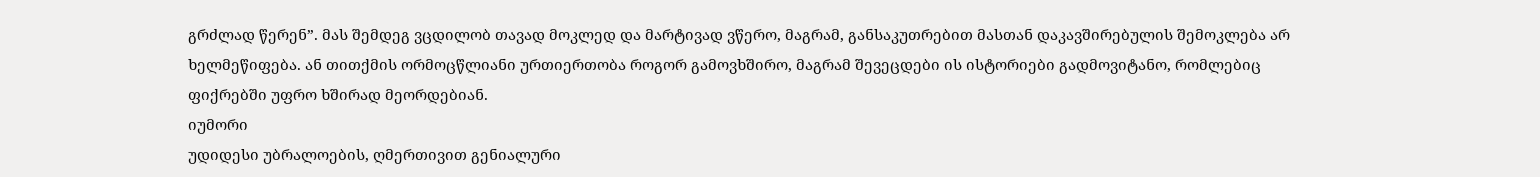გრძლად წერენ”. მას შემდეგ ვცდილობ თავად მოკლედ და მარტივად ვწერო, მაგრამ, განსაკუთრებით მასთან დაკავშირებულის შემოკლება არ ხელმეწიფება. ან თითქმის ორმოცწლიანი ურთიერთობა როგორ გამოვხშირო, მაგრამ შევეცდები ის ისტორიები გადმოვიტანო, რომლებიც ფიქრებში უფრო ხშირად მეორდებიან.
იუმორი
უდიდესი უბრალოების, ღმერთივით გენიალური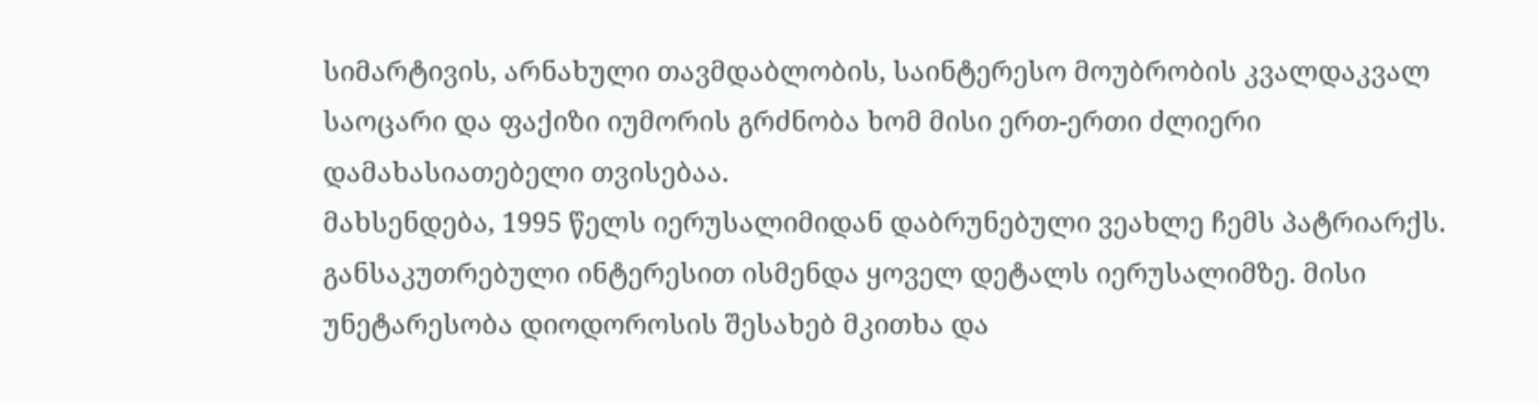სიმარტივის, არნახული თავმდაბლობის, საინტერესო მოუბრობის კვალდაკვალ საოცარი და ფაქიზი იუმორის გრძნობა ხომ მისი ერთ-ერთი ძლიერი დამახასიათებელი თვისებაა.
მახსენდება, 1995 წელს იერუსალიმიდან დაბრუნებული ვეახლე ჩემს პატრიარქს. განსაკუთრებული ინტერესით ისმენდა ყოველ დეტალს იერუსალიმზე. მისი უნეტარესობა დიოდოროსის შესახებ მკითხა და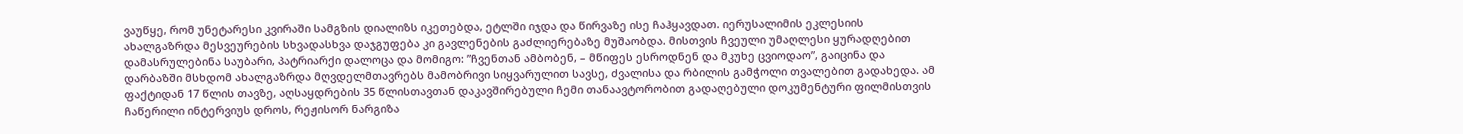ვაუწყე, რომ უნეტარესი კვირაში სამგზის დიალიზს იკეთებდა, ეტლში იჯდა და წირვაზე ისე ჩაჰყავდათ. იერუსალიმის ეკლესიის ახალგაზრდა მესვეურების სხვადასხვა დაჯგუფება კი გავლენების გაძლიერებაზე მუშაობდა. მისთვის ჩვეული უმაღლესი ყურადღებით დამასრულებინა საუბარი, პატრიარქი დალოცა და მომიგო: ”ჩვენთან ამბობენ, – მწიფეს ესროდნენ და მკუხე ცვიოდაო”, გაიცინა და დარბაზში მსხდომ ახალგაზრდა მღვდელმთავრებს მამობრივი სიყვარულით სავსე, ძვალისა და რბილის გამჭოლი თვალებით გადახედა. ამ ფაქტიდან 17 წლის თავზე, აღსაყდრების 35 წლისთავთან დაკავშირებული ჩემი თანაავტორობით გადაღებული დოკუმენტური ფილმისთვის ჩაწერილი ინტერვიუს დროს, რეჟისორ ნარგიზა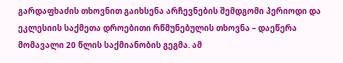გარდაფხაძის თხოვნით გაიხსენა არჩევნების შემდგომი პერიოდი და ეკლესიის საქმეთა დროებითი რწმუნებულის თხოვნა – დაეწერა მომავალი 20 წლის საქმიანობის გეგმა. ამ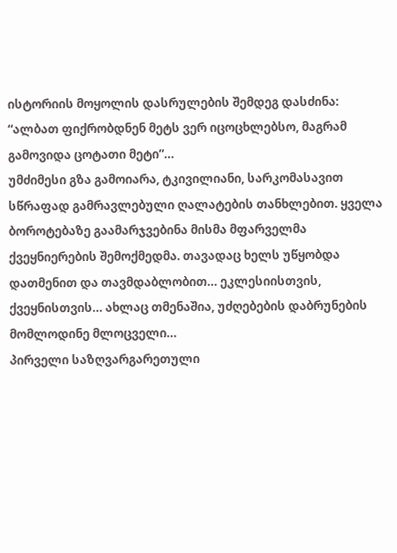ისტორიის მოყოლის დასრულების შემდეგ დასძინა: “ალბათ ფიქრობდნენ მეტს ვერ იცოცხლებსო, მაგრამ გამოვიდა ცოტათი მეტი”…
უმძიმესი გზა გამოიარა, ტკივილიანი, სარკომასავით სწრაფად გამრავლებული ღალატების თანხლებით. ყველა ბოროტებაზე გაამარჯვებინა მისმა მფარველმა ქვეყნიერების შემოქმედმა. თავადაც ხელს უწყობდა დათმენით და თავმდაბლობით… ეკლესიისთვის, ქვეყნისთვის… ახლაც თმენაშია, უძღებების დაბრუნების მომლოდინე მლოცველი…
პირველი საზღვარგარეთული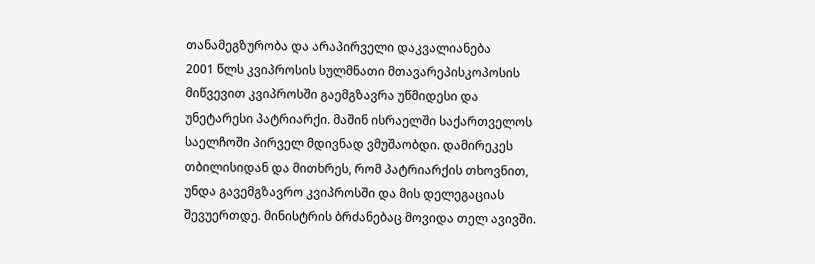თანამეგზურობა და არაპირველი დაკვალიანება
2001 წლს კვიპროსის სულმნათი მთავარეპისკოპოსის მიწვევით კვიპროსში გაემგზავრა უწმიდესი და უნეტარესი პატრიარქი. მაშინ ისრაელში საქართველოს საელჩოში პირველ მდივნად ვმუშაობდი. დამირეკეს თბილისიდან და მითხრეს, რომ პატრიარქის თხოვნით, უნდა გავემგზავრო კვიპროსში და მის დელეგაციას შევუერთდე. მინისტრის ბრძანებაც მოვიდა თელ ავივში.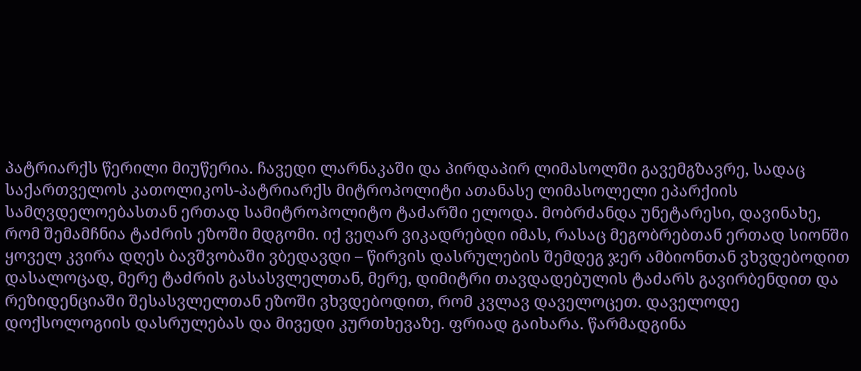პატრიარქს წერილი მიუწერია. ჩავედი ლარნაკაში და პირდაპირ ლიმასოლში გავემგზავრე, სადაც საქართველოს კათოლიკოს-პატრიარქს მიტროპოლიტი ათანასე ლიმასოლელი ეპარქიის სამღვდელოებასთან ერთად სამიტროპოლიტო ტაძარში ელოდა. მობრძანდა უნეტარესი, დავინახე, რომ შემამჩნია ტაძრის ეზოში მდგომი. იქ ვეღარ ვიკადრებდი იმას, რასაც მეგობრებთან ერთად სიონში ყოველ კვირა დღეს ბავშვობაში ვბედავდი – წირვის დასრულების შემდეგ ჯერ ამბიონთან ვხვდებოდით დასალოცად, მერე ტაძრის გასასვლელთან, მერე, დიმიტრი თავდადებულის ტაძარს გავირბენდით და რეზიდენციაში შესასვლელთან ეზოში ვხვდებოდით, რომ კვლავ დაველოცეთ. დაველოდე დოქსოლოგიის დასრულებას და მივედი კურთხევაზე. ფრიად გაიხარა. წარმადგინა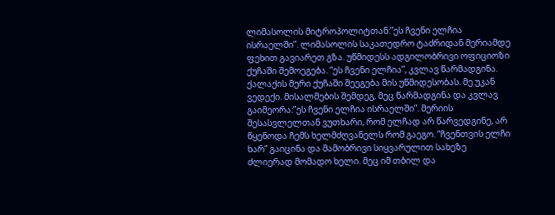ლიმასოლის მიტროპოლიტთან:”ეს ჩვენი ელჩია ისრაელში”. ლიმასოლის საკათედრო ტაძრიდან მერიამდე ფეხით გავიარეთ გზა. უწმიდესს ადგილობრივი ოფიციოზი ქუჩაში შემოეგება. “ეს ჩვენი ელჩია”, კვლავ წარმადგინა. ქალაქის მერი ქუჩაში შეეგება მის უწმიდესობას. მე უკან ვედექი. მისალმების შემდეგ, მეც წარმადგინა და კვლავ გაიმეორა:”ეს ჩვენი ელჩია ისრაელში”. მერიის შესასვლელთან ვუთხარი, რომ ელჩად არ წარვედგინე, არ წყენოდა ჩემს ხელმძღვანელს რომ გაეგო. “ჩვენთვის ელჩი ხარ” გაიცინა და მამობრივი სიყვარულით სახეზე ძლიერად მომადო ხელი. მეც იმ თბილ და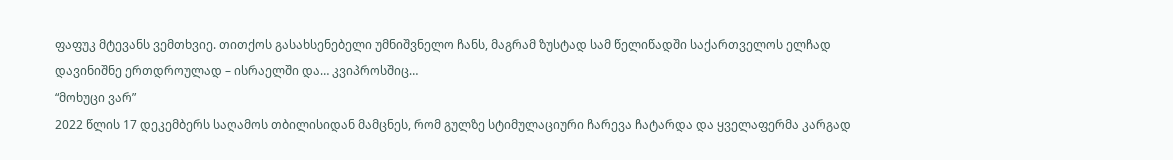ფაფუკ მტევანს ვემთხვიე. თითქოს გასახსენებელი უმნიშვნელო ჩანს, მაგრამ ზუსტად სამ წელიწადში საქართველოს ელჩად დავინიშნე ერთდროულად – ისრაელში და… კვიპროსშიც…
“მოხუცი ვარ”
2022 წლის 17 დეკემბერს საღამოს თბილისიდან მამცნეს, რომ გულზე სტიმულაციური ჩარევა ჩატარდა და ყველაფერმა კარგად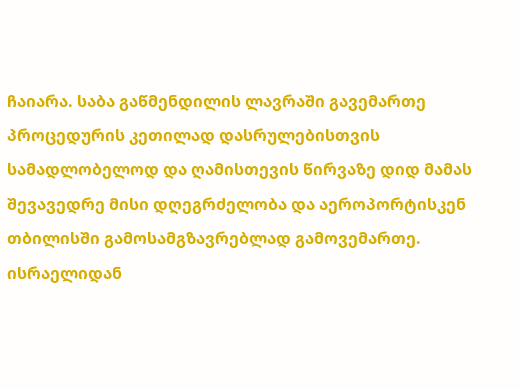ჩაიარა. საბა გაწმენდილის ლავრაში გავემართე პროცედურის კეთილად დასრულებისთვის სამადლობელოდ და ღამისთევის წირვაზე დიდ მამას შევავედრე მისი დღეგრძელობა და აეროპორტისკენ თბილისში გამოსამგზავრებლად გამოვემართე. ისრაელიდან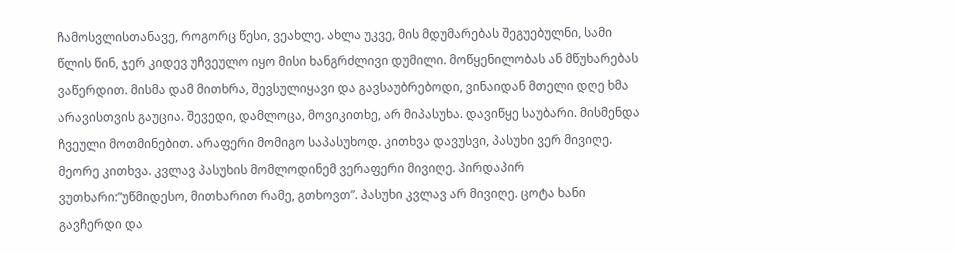ჩამოსვლისთანავე, როგორც წესი, ვეახლე. ახლა უკვე, მის მდუმარებას შეგუებულნი, სამი წლის წინ, ჯერ კიდევ უჩვეულო იყო მისი ხანგრძლივი დუმილი. მოწყენილობას ან მწუხარებას ვაწერდით. მისმა დამ მითხრა, შევსულიყავი და გავსაუბრებოდი, ვინაიდან მთელი დღე ხმა არავისთვის გაუცია. შევედი, დამლოცა, მოვიკითხე, არ მიპასუხა. დავიწყე საუბარი. მისმენდა ჩვეული მოთმინებით. არაფერი მომიგო საპასუხოდ. კითხვა დავუსვი, პასუხი ვერ მივიღე. მეორე კითხვა. კვლავ პასუხის მომლოდინემ ვერაფერი მივიღე. პირდაპირ ვუთხარი:”უწმიდესო, მითხარით რამე, გთხოვთ”. პასუხი კვლავ არ მივიღე. ცოტა ხანი გავჩერდი და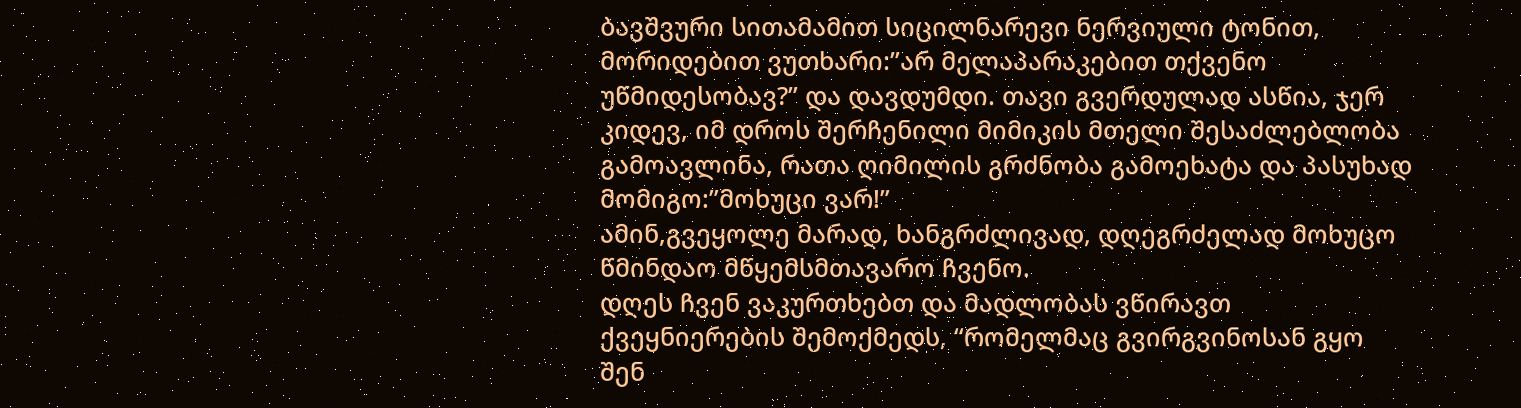ბავშვური სითამამით სიცილნარევი ნერვიული ტონით, მორიდებით ვუთხარი:”არ მელაპარაკებით თქვენო უწმიდესობავ?” და დავდუმდი. თავი გვერდულად ასწია, ჯერ კიდევ, იმ დროს შერჩენილი მიმიკის მთელი შესაძლებლობა გამოავლინა, რათა ღიმილის გრძნობა გამოეხატა და პასუხად მომიგო:”მოხუცი ვარ!”
ამინ,გვეყოლე მარად, ხანგრძლივად, დღეგრძელად მოხუცო წმინდაო მწყემსმთავარო ჩვენო.
დღეს ჩვენ ვაკურთხებთ და მადლობას ვწირავთ ქვეყნიერების შემოქმედს, “რომელმაც გვირგვინოსან გყო შენ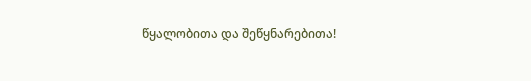წყალობითა და შეწყნარებითა!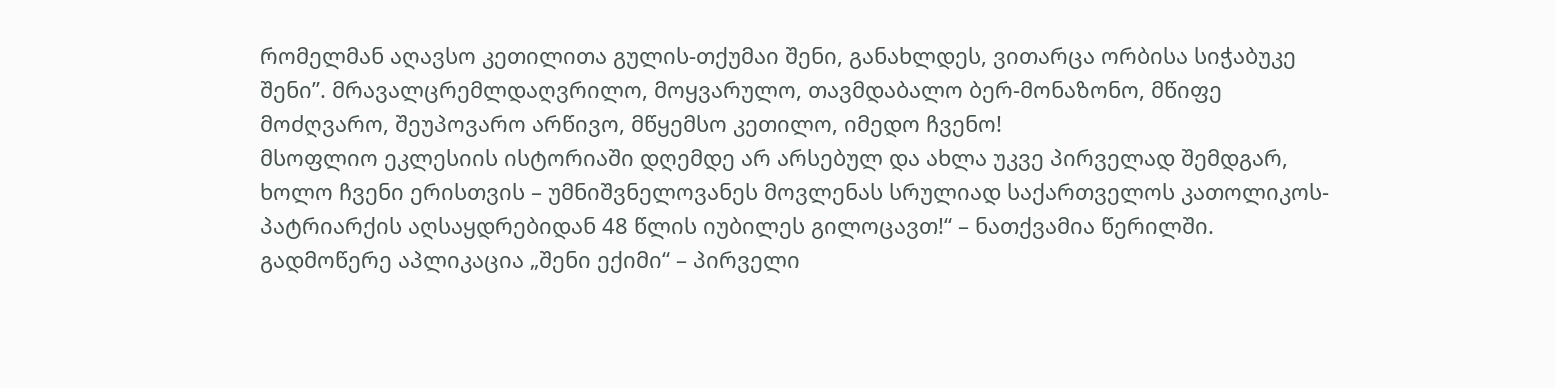რომელმან აღავსო კეთილითა გულის-თქუმაი შენი, განახლდეს, ვითარცა ორბისა სიჭაბუკე შენი”. მრავალცრემლდაღვრილო, მოყვარულო, თავმდაბალო ბერ-მონაზონო, მწიფე მოძღვარო, შეუპოვარო არწივო, მწყემსო კეთილო, იმედო ჩვენო!
მსოფლიო ეკლესიის ისტორიაში დღემდე არ არსებულ და ახლა უკვე პირველად შემდგარ, ხოლო ჩვენი ერისთვის – უმნიშვნელოვანეს მოვლენას სრულიად საქართველოს კათოლიკოს-პატრიარქის აღსაყდრებიდან 48 წლის იუბილეს გილოცავთ!“ – ნათქვამია წერილში.
გადმოწერე აპლიკაცია „შენი ექიმი“ – პირველი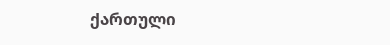ქართული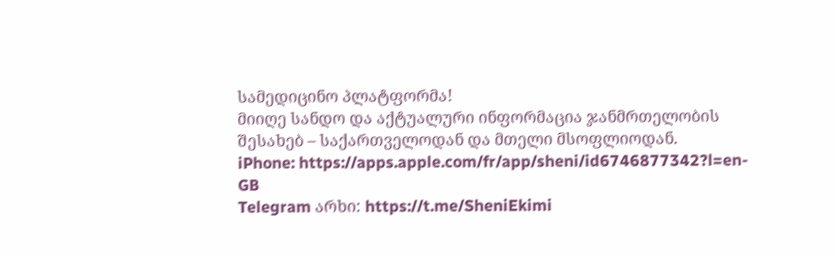სამედიცინო პლატფორმა!
მიიღე სანდო და აქტუალური ინფორმაცია ჯანმრთელობის შესახებ – საქართველოდან და მთელი მსოფლიოდან.
iPhone: https://apps.apple.com/fr/app/sheni/id6746877342?l=en-GB
Telegram არხი: https://t.me/SheniEkimi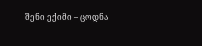შენი ექიმი – ცოდნა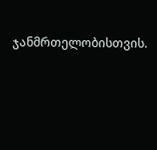ჯანმრთელობისთვის.